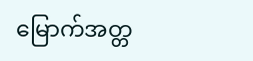မြောက်အတ္တ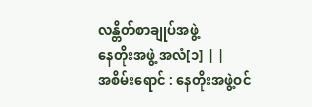လန္တိတ်စာချုပ်အဖွဲ့
နေတိုးအဖွဲ့ အလံ[၁] | |
အစိမ်းရောင် : နေတိုးအဖွဲ့ဝင်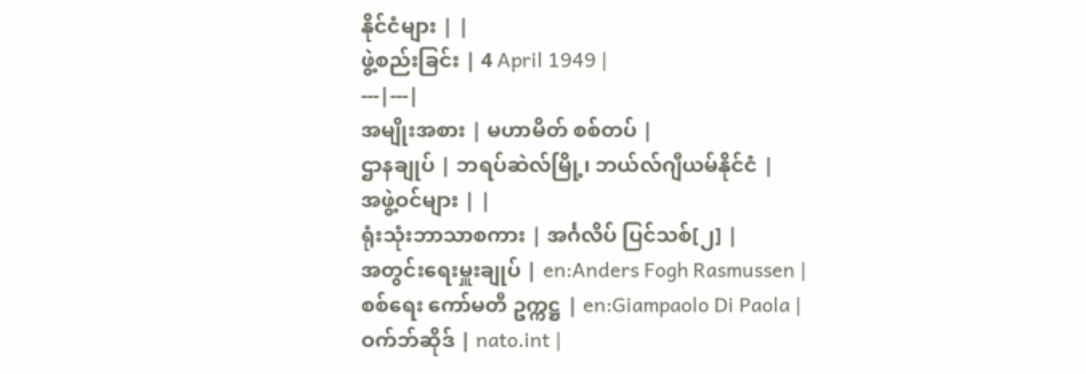နိုင်ငံများ | |
ဖွဲ့စည်းခြင်း | 4 April 1949 |
---|---|
အမျိုးအစား | မဟာမိတ် စစ်တပ် |
ဌာနချုပ် | ဘရပ်ဆဲလ်မြို့၊ ဘယ်လ်ဂျီယမ်နိုင်ငံ |
အဖွဲ့ဝင်များ | |
ရုံးသုံးဘာသာစကား | အင်္ဂလိပ် ပြင်သစ်[၂] |
အတွင်းရေးမှူးချုပ် | en:Anders Fogh Rasmussen |
စစ်ရေး ကော်မတီ ဥက္ကဋ္ဌ | en:Giampaolo Di Paola |
ဝက်ဘ်ဆိုဒ် | nato.int |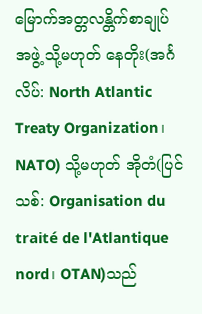မြောက်အတ္တလန္တိက်စာချုပ်အဖွဲ့ သို့မဟုတ် နေတိုး(အင်္ဂလိပ်: North Atlantic Treaty Organization၊ NATO) သို့မဟုတ် အိုတံ(ပြင်သစ်: Organisation du traité de l'Atlantique nord၊ OTAN)သည်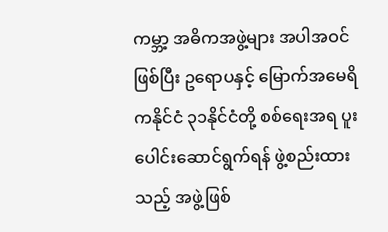ကမ္ဘာ့ အဓိကအဖွဲ့များ အပါအဝင်ဖြစ်ပြီး ဥရောပနှင့် မြောက်အမေရိကနိုင်ငံ ၃၁နိုင်ငံတို့ စစ်ရေးအရ ပူးပေါင်းဆောင်ရွက်ရန် ဖွဲ့စည်းထားသည့် အဖွဲ့ဖြစ်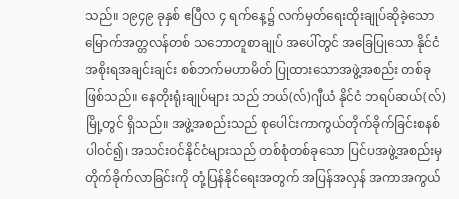သည်။ ၁၉၄၉ ခုနှစ် ဧပြီလ ၄ ရက်နေ့၌ လက်မှတ်ရေးထိုးချုပ်ဆိုခဲ့သော မြောက်အတ္တလန်တစ် သဘောတူစာချုပ် အပေါ်တွင် အခြေပြုသော နိုင်ငံအစိုးရအချင်းချင်း စစ်ဘက်မဟာမိတ် ပြုထားသောအဖွဲ့အစည်း တစ်ခုဖြစ်သည်။ နေတိုးရုံးချုပ်များ သည် ဘယ်(လ်)ဂျီယံ နိုင်ငံ ဘရပ်ဆယ်(လ်) မြို့တွင် ရှိသည်။ အဖွဲ့အစည်းသည် စုပေါင်းကာကွယ်တိုက်ခိုက်ခြင်းစနစ် ပါဝင်၍၊ အသင်းဝင်နိုင်ငံများသည် တစ်စုံတစ်ခုသော ပြင်ပအဖွဲ့အစည်းမှ တိုက်ခိုက်လာခြင်းကို တုံ့ပြန်နိုင်ရေးအတွက် အပြန်အလှန် အကာအကွယ်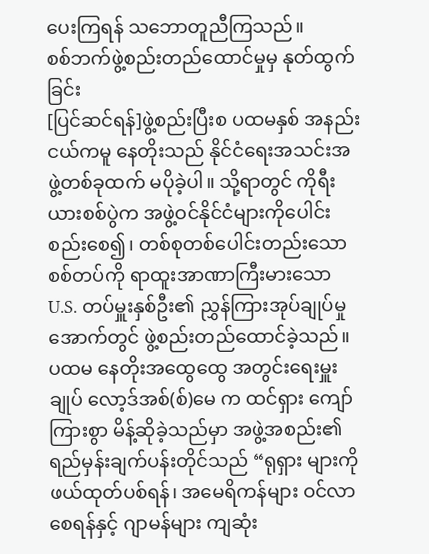ပေးကြရန် သဘောတူညီကြသည်။
စစ်ဘက်ဖွဲ့စည်းတည်ထောင်မှုမှ နုတ်ထွက်ခြင်း
[ပြင်ဆင်ရန်]ဖွဲ့စည်းပြီးစ ပထမနှစ် အနည်းငယ်ကမူ နေတိုးသည် နိုင်ငံရေးအသင်းအဖွဲ့တစ်ခုထက် မပိုခဲ့ပါ။ သို့ရာတွင် ကိုရီးယားစစ်ပွဲက အဖွဲ့ဝင်နိုင်ငံများကိုပေါင်းစည်းစေ၍၊ တစ်စုတစ်ပေါင်းတည်းသော စစ်တပ်ကို ရာထူးအာဏာကြီးမားသော U.S. တပ်မှူးနှစ်ဦး၏ ညွှန်ကြားအုပ်ချုပ်မှုအောက်တွင် ဖွဲ့စည်းတည်ထောင်ခဲ့သည်။ ပထမ နေတိုးအထွေထွေ အတွင်းရေးမှူးချုပ် လော့ဒ်အစ်(စ်)မေ က ထင်ရှား ကျော်ကြားစွာ မိန့်ဆိုခဲ့သည်မှာ အဖွဲ့အစည်း၏ ရည်မှန်းချက်ပန်းတိုင်သည် “ရုရှား များကို ဖယ်ထုတ်ပစ်ရန်၊ အမေရိကန်များ ဝင်လာစေရန်နှင့် ဂျာမန်များ ကျဆုံး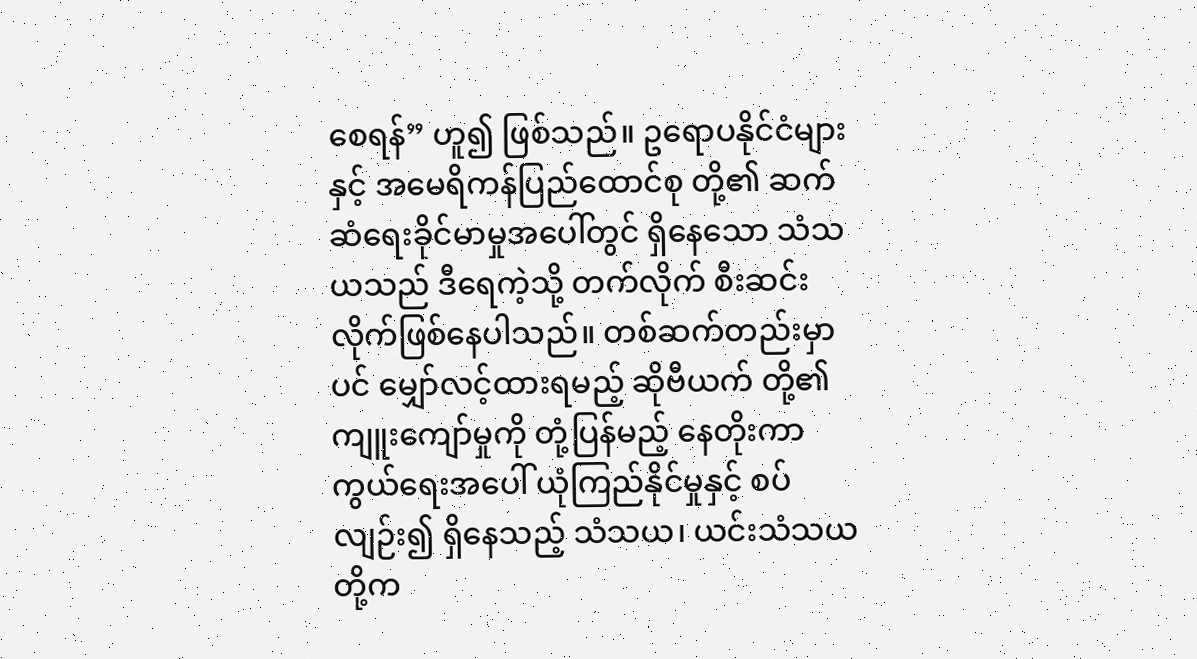စေရန်” ဟူ၍ ဖြစ်သည်။ ဥရောပနိုင်ငံများ နှင့် အမေရိကန်ပြည်ထောင်စု တို့၏ ဆက်ဆံရေးခိုင်မာမှုအပေါ်တွင် ရှိနေသော သံသယသည် ဒီရေကဲ့သို့ တက်လိုက် စီးဆင်းလိုက်ဖြစ်နေပါသည်။ တစ်ဆက်တည်းမှာပင် မျှော်လင့်ထားရမည့် ဆိုဗီယက် တို့၏ ကျူးကျော်မှုကို တုံ့ပြန်မည့် နေတိုးကာကွယ်ရေးအပေါ် ယုံကြည်နိုင်မှုနှင့် စပ်လျဉ်း၍ ရှိနေသည့် သံသယ၊ ယင်းသံသယ တို့က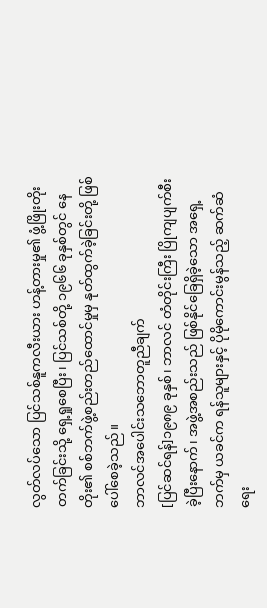လွတ်လပ်သော ပြင်သစ်နူကလီးယား ဟန့်တားမှု၏ ဖွံ့ဖြိုးတိုးတက်ခြင်းသို့ ရှေ့ရှုစေပြီး၊ ပြင်သစ်တို့ ၁၉၆၆ ခုနှစ်တွင် နေတိုး၏ စစ်ဘက်ဖွဲ့စည်းတည်ထောင်မှုမှ နုတ်ထွက်ခဲ့ခြင်းတို့ ဖြစ်ပေါ်စေခဲ့သည်။
ဘာလင်အပေါင်းသဘောတူညီချက်
[ပြင်ဆင်ရန်]၁၉၈၉ ခုနှစ်၊ ဘာလင် တံတိုင်းကြီး ပြိုကျပျက်စီးခဲ့ပြီးနောက်၊ အဖွဲ့အစည်းသည် ဖြစ်နိုင်ခြေရှိခဲ့သော အရှေ့ဘက်မှ ယခင်က ရန်သူများနှင့် ပိုမိုကောင်းမွန်သည့် ဆက်ဆံရေး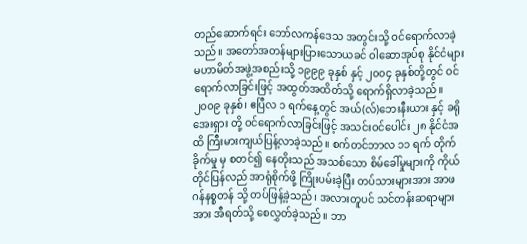တည်ဆောက်ရင်း ဘော်လကန်ဒေသ အတွင်းသို့ ဝင်ရောက်လာခဲ့သည်။ အတော်အတန်များပြားသောယခင် ဝါဆောအုပ်စု နိုင်ငံများ မဟာမိတ်အဖွဲ့အစည်းသို့ ၁၉၉၉ ခုနှစ် နှင့် ၂၀၀၄ ခုနှစ်တို့တွင် ဝင်ရောက်လာခြင်းဖြင့် အထွတ်အထိတ်သို့ ရောက်ရှိလာခဲ့သည်။ ၂၀၀၉ ခုနှစ်၊ ဧပြီလ ၁ ရက်နေ့တွင် အယ်(လ်)ဘေးနီးယား နှင့် ခရိုအေးရှား တို့ ဝင်ရောက်လာခြင်းဖြင့် အသင်းဝင်ပေါင်း ၂၈ နိုင်ငံအထိ ကြီးမားကျယ်ပြန့်လာခဲ့သည်။ စက်တင်ဘာလ ၁၁ ရက် တိုက်ခိုက်မှု မှ စတင်၍ နေတိုးသည် အသစ်သော စိမ်ခေါ်မှုများကို ကိုယ်တိုင်ပြန်လည် အာရုံစိုက်ဖို့ ကြိုးပမ်းခဲ့ပြီး တပ်သားများအား အာဖဂန်နစ္စတန် သို့ တပ်ဖြန့်ခဲ့သည်၊ အလားတူပင် သင်တန်းဆရာများအား အီရတ်သို့ စေလွှတ်ခဲ့သည်။ ဘာ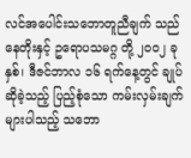လင်အပေါင်းသဘောတူညီချက် သည် နေတိုးနှင့် ဥရောပသမဂ္ဂ တို့ ၂၀၀၂ ခုနှစ်၊ ဒီဇင်ဘာလ ၁၆ ရက်နေ့တွင် ချုပ်ဆိုခဲ့သည့် ပြည့်စုံသော ကမ်းလှမ်းချက်များပါသည့် သဘော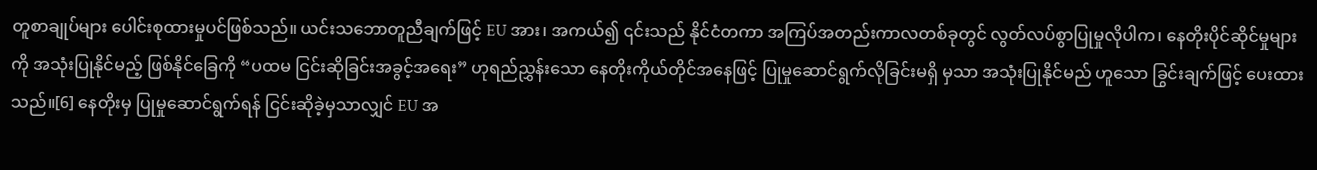တူစာချုပ်များ ပေါင်းစုထားမှုပင်ဖြစ်သည်။ ယင်းသဘောတူညီချက်ဖြင့် EU အား၊ အကယ်၍ ၎င်းသည် နိုင်ငံတကာ အကြပ်အတည်းကာလတစ်ခုတွင် လွတ်လပ်စွာပြုမှုလိုပါက၊ နေတိုးပိုင်ဆိုင်မှုများကို အသုံးပြုနိုင်မည့် ဖြစ်နိုင်ခြေကို “ပထမ ငြင်းဆိုခြင်းအခွင့်အရေး” ဟုရည်ညွှန်းသော နေတိုးကိုယ်တိုင်အနေဖြင့် ပြုမှုဆောင်ရွက်လိုခြင်းမရှိ မှသာ အသုံးပြုနိုင်မည် ဟူသော ခြွင်းချက်ဖြင့် ပေးထားသည်။[6] နေတိုးမှ ပြုမှုဆောင်ရွက်ရန် ငြင်းဆိုခဲ့မှသာလျှင် EU အ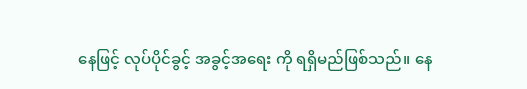နေဖြင့် လုပ်ပိုင်ခွင့် အခွင့်အရေး ကို ရရှိမည်ဖြစ်သည်။ နေ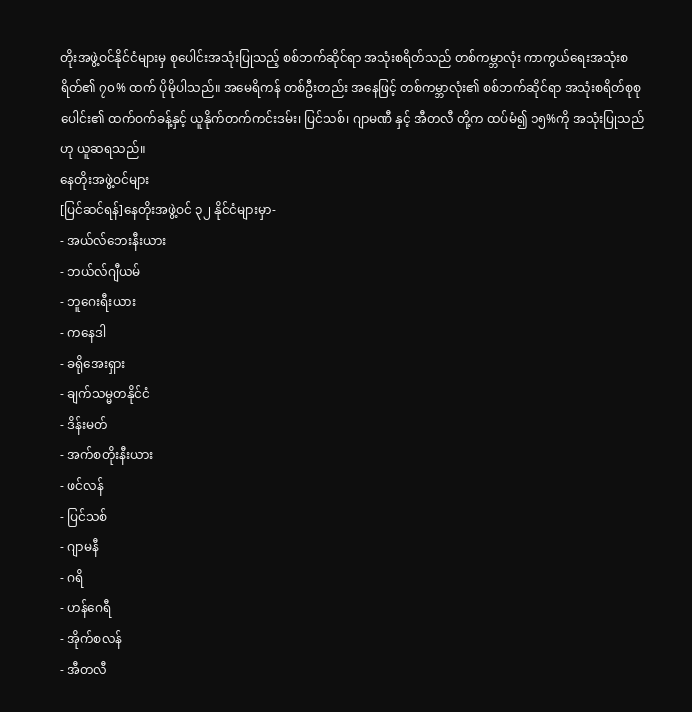တိုးအဖွဲ့ဝင်နိုင်ငံများမှ စုပေါင်းအသုံးပြုသည့် စစ်ဘက်ဆိုင်ရာ အသုံးစရိတ်သည် တစ်ကမ္ဘာလုံး ကာကွယ်ရေးအသုံးစရိတ်၏ ၇၀% ထက် ပိုမိုပါသည်။ အမေရိကန် တစ်ဦးတည်း အနေဖြင့် တစ်ကမ္ဘာလုံး၏ စစ်ဘက်ဆိုင်ရာ အသုံးစရိတ်စုစုပေါင်း၏ ထက်ဝက်ခန့်နှင့် ယူနိုက်တက်ကင်းဒမ်း၊ ပြင်သစ်၊ ဂျာမဏီ နှင့် အီတလီ တို့က ထပ်မံ၍ ၁၅%ကို အသုံးပြုသည်ဟု ယူဆရသည်။
နေတိုးအဖွဲ့ဝင်များ
[ပြင်ဆင်ရန်]နေတိုးအဖွဲ့ဝင် ၃၂ နိုင်ငံများမှာ-
- အယ်လ်ဘေးနီးယား
- ဘယ်လ်ဂျီယမ်
- ဘူဂေးရီးယား
- ကနေဒါ
- ခရိုအေးရှား
- ချက်သမ္မတနိုင်ငံ
- ဒိန်းမတ်
- အက်စတိုးနီးယား
- ဖင်လန်
- ပြင်သစ်
- ဂျာမနီ
- ဂရိ
- ဟန်ဂေရီ
- အိုက်စလန်
- အီတလီ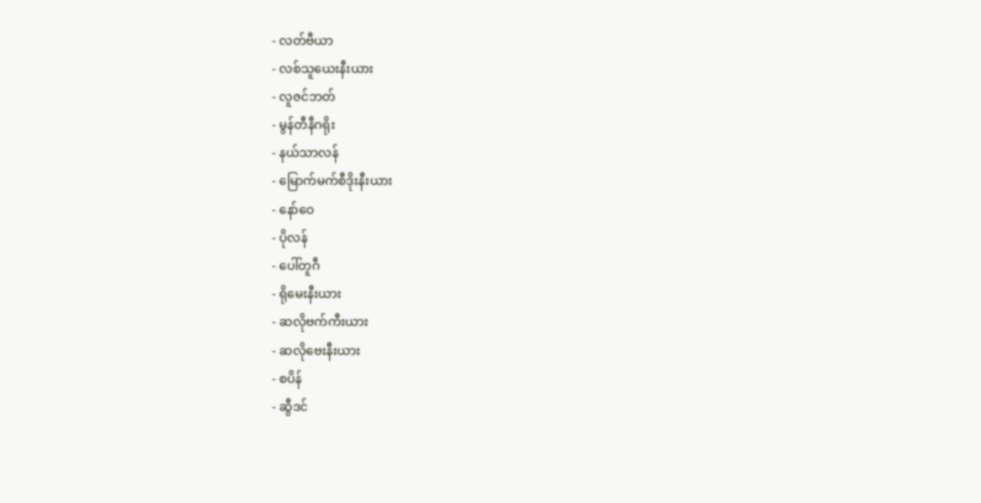- လတ်ဗီယာ
- လစ်သူယေးနီးယား
- လူဇင်ဘတ်
- မွန်တီနီဂရိုး
- နယ်သာလန်
- မြောက်မက်စီဒိုးနီးယား
- နော်ဝေ
- ပိုလန်
- ပေါ်တူဂီ
- ရိုမေးနီးယား
- ဆလိုဗက်ကီးယား
- ဆလိုဗေးနီးယား
- စပိန်
- ဆွီဒင်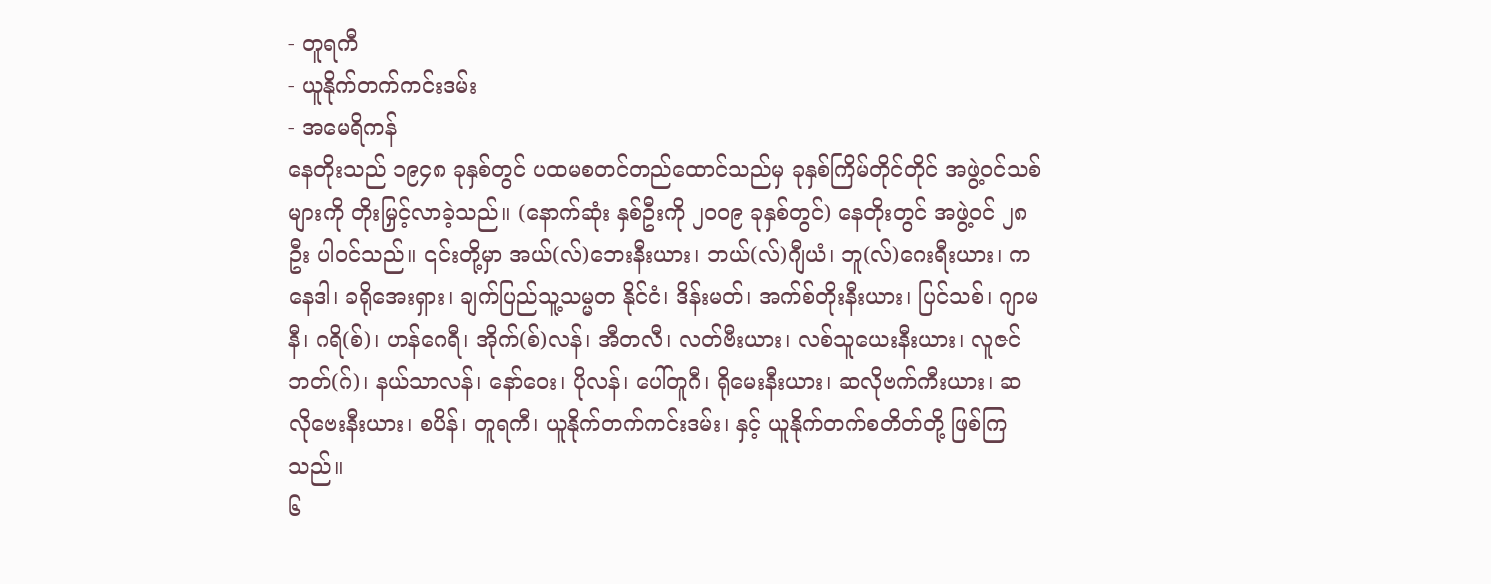- တူရကီ
- ယူနိုက်တက်ကင်းဒမ်း
- အမေရိကန်
နေတိုးသည် ၁၉၄၈ ခုနှစ်တွင် ပထမစတင်တည်ထောင်သည်မှ ခုနှစ်ကြိမ်တိုင်တိုင် အဖွဲ့ဝင်သစ်များကို တိုးမြှင့်လာခဲ့သည်။ (နောက်ဆုံး နှစ်ဦးကို ၂၀၀၉ ခုနှစ်တွင်) နေတိုးတွင် အဖွဲ့ဝင် ၂၈ ဦး ပါဝင်သည်။ ၎င်းတို့မှာ အယ်(လ်)ဘေးနီးယား၊ ဘယ်(လ်)ဂျီယံ၊ ဘူ(လ်)ဂေးရီးယား၊ ကနေဒါ၊ ခရိုအေးရှား၊ ချက်ပြည်သူ့သမ္မတ နိုင်ငံ၊ ဒိန်းမတ်၊ အက်စ်တိုးနီးယား၊ ပြင်သစ်၊ ဂျာမနီ၊ ဂရိ(စ်)၊ ဟန်ဂေရီ၊ အိုက်(စ်)လန်၊ အီတလီ၊ လတ်ဗီးယား၊ လစ်သူယေးနီးယား၊ လူဇင်ဘတ်(ဂ်)၊ နယ်သာလန်၊ နော်ဝေး၊ ပိုလန်၊ ပေါ်တူဂီ၊ ရိုမေးနီးယား၊ ဆလိုဗက်ကီးယား၊ ဆလိုဗေးနီးယား၊ စပိန်၊ တူရကီ၊ ယူနိုက်တက်ကင်းဒမ်း၊ နှင့် ယူနိုက်တက်စတိတ်တို့ ဖြစ်ကြသည်။
၆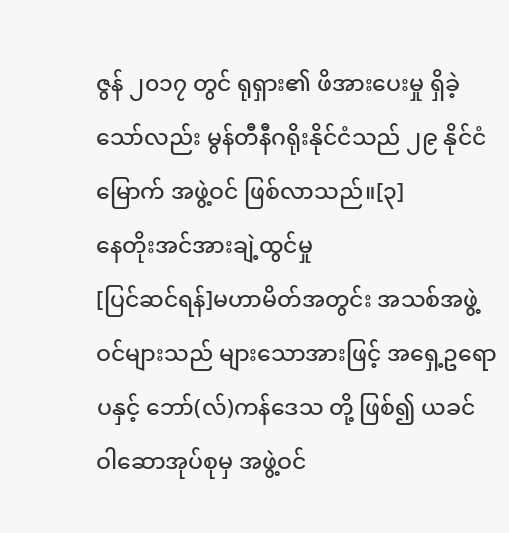ဇွန် ၂၀၁၇ တွင် ရုရှား၏ ဖိအားပေးမှု ရှိခဲ့သော်လည်း မွန်တီနီဂရိုးနိုင်ငံသည် ၂၉ နိုင်ငံမြောက် အဖွဲ့ဝင် ဖြစ်လာသည်။[၃]
နေတိုးအင်အားချဲ့ထွင်မှု
[ပြင်ဆင်ရန်]မဟာမိတ်အတွင်း အသစ်အဖွဲ့ဝင်များသည် များသောအားဖြင့် အရှေ့ဥရောပနှင့် ဘော်(လ်)ကန်ဒေသ တို့ ဖြစ်၍ ယခင် ဝါဆောအုပ်စုမှ အဖွဲ့ဝင်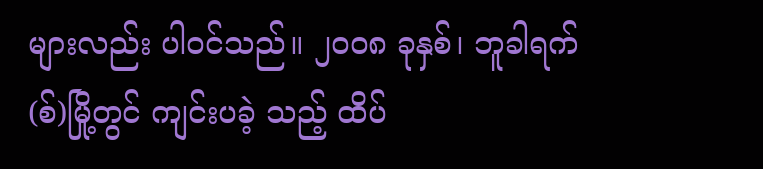များလည်း ပါဝင်သည်။ ၂၀၀၈ ခုနှစ်၊ ဘူခါရက်(စ်)မြို့တွင် ကျင်းပခဲ့ သည့် ထိပ်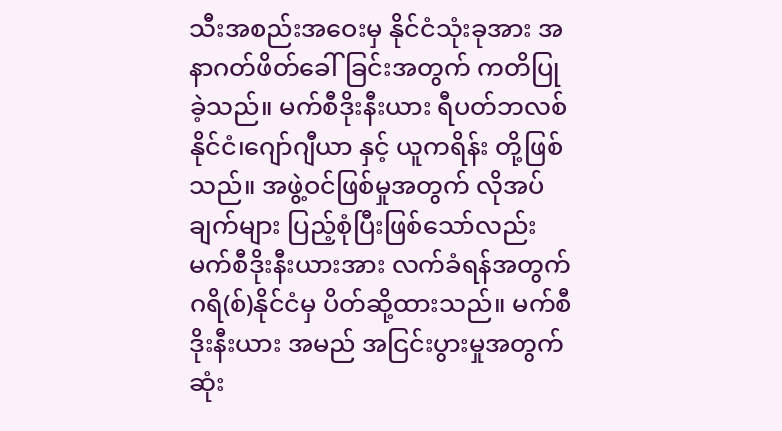သီးအစည်းအဝေးမှ နိုင်ငံသုံးခုအား အနာဂတ်ဖိတ်ခေါ်ခြင်းအတွက် ကတိပြုခဲ့သည်။ မက်စီဒိုးနီးယား ရီပတ်ဘလစ်နိုင်ငံ၊ဂျော်ဂျီယာ နှင့် ယူကရိန်း တို့ဖြစ်သည်။ အဖွဲ့ဝင်ဖြစ်မှုအတွက် လိုအပ်ချက်များ ပြည့်စုံပြီးဖြစ်သော်လည်း မက်စီဒိုးနီးယားအား လက်ခံရန်အတွက် ဂရိ(စ်)နိုင်ငံမှ ပိတ်ဆို့ထားသည်။ မက်စီဒိုးနီးယား အမည် အငြင်းပွားမှုအတွက် ဆုံး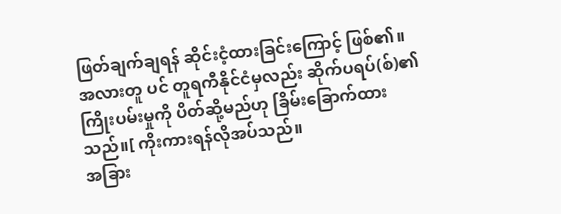ဖြတ်ချက်ချရန် ဆိုင်းငံ့ထားခြင်းကြောင့် ဖြစ်၏။ အလားတူ ပင် တူရကီနိုင်ငံမှလည်း ဆိုက်ပရပ်(စ်)၏ ကြိုးပမ်းမှုကို ပိတ်ဆို့မည်ဟု ခြိမ်းခြောက်ထားသည်။[ ကိုးကားရန်လိုအပ်သည်။
အခြား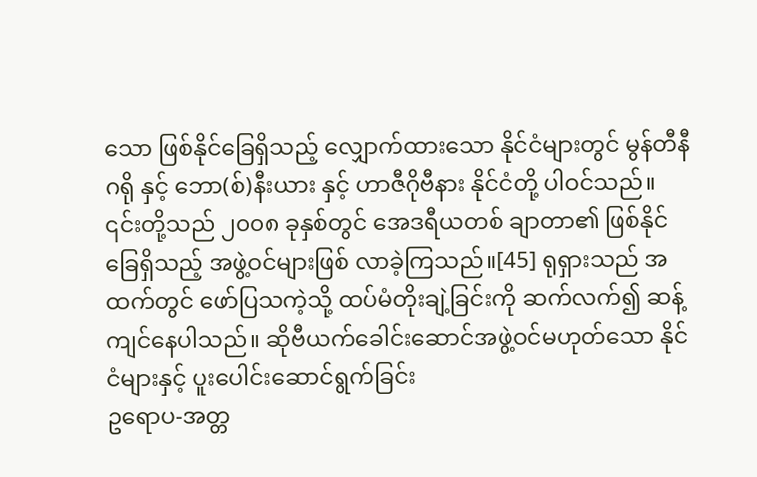သော ဖြစ်နိုင်ခြေရှိသည့် လျှောက်ထားသော နိုင်ငံများတွင် မွန်တီနီဂရို နှင့် ဘော(စ်)နီးယား နှင့် ဟာဇီဂိုဗီနား နိုင်ငံတို့ ပါဝင်သည်။ ၎င်းတို့သည် ၂၀၀၈ ခုနှစ်တွင် အေဒရီယတစ် ချာတာ၏ ဖြစ်နိုင်ခြေရှိသည့် အဖွဲ့ဝင်များဖြစ် လာခဲ့ကြသည်။[45] ရုရှားသည် အထက်တွင် ဖော်ပြသကဲ့သို့ ထပ်မံတိုးချဲ့ခြင်းကို ဆက်လက်၍ ဆန့်ကျင်နေပါသည်။ ဆိုဗီယက်ခေါင်းဆောင်အဖွဲ့ဝင်မဟုတ်သော နိုင်ငံများနှင့် ပူးပေါင်းဆောင်ရွက်ခြင်း
ဥရောပ-အတ္တ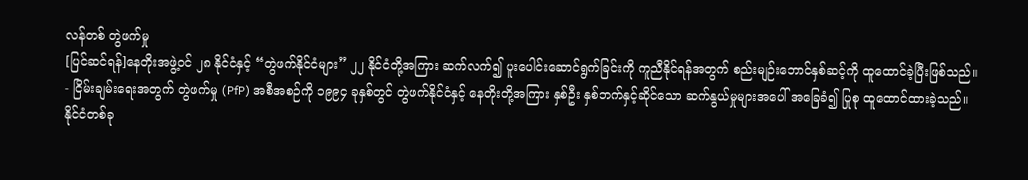လန်တစ် တွဲဖက်မှု
[ပြင်ဆင်ရန်]နေတိုးအဖွဲ့ဝင် ၂၈ နိုင်ငံနှင့် “တွဲဖက်နိုင်ငံများ” ၂၂ နိုင်ငံတို့အကြား ဆက်လက်၍ ပူးပေါင်းဆောင်ရွက်ခြင်းကို ကူညီနိုင်ရန်အတွက် စည်းမျဉ်းဘောင်နှစ်ဆင့်ကို ထူထောင်ခဲ့ပြီးဖြစ်သည်။
- ငြိမ်းချမ်းရေးအတွက် တွဲဖက်မှု (PfP) အစီအစဉ်ကို ၁၉၉၄ ခုနှစ်တွင် တွဲဖက်နိုင်ငံနှင့် နေတိုးတို့အကြား နှစ်ဦး နှစ်ဘက်နှင့်ဆိုင်သော ဆက်နွယ်မှုများအပေါ် အခြေခံ၍ ပြုစု ထူထောင်ထားခဲ့သည်။ နိုင်ငံတစ်ခု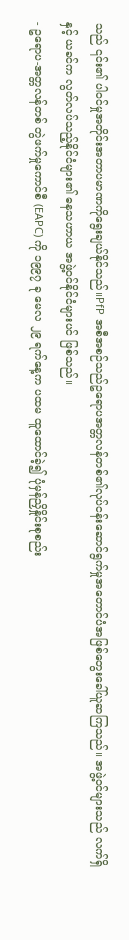သည် ၎င်း၏ ပါဝင်မှုအတိုင်းအတာပမာဏကိုရွေးချယ်နိုင်သည်။PfP အစီအစဉ်သည်ဥရောပအတ္တလန်တစ်၏လုပ်ငန်းဆောင်ရွက်မှုအတောင်ပံအဖြစ်တွေးခေါ်ယူဆကြသည်။ အဖွဲ့ဝင်များသည် လက်ရှိနှင့် ယခင်က လွတ်လပ်သည့်နိုင်ငံများ၏ ဓနသဟာယ အဖွဲ့ဝင်နိုင်ငံများပင် ဖြစ်သည်။
- ဥရောပ-အတ္တလန်တစ် တွဲဖက်မှုကောင်စီ (EAPC) ကို ၁၉၉၇ ခု မေလ ၂၉ ရက်နေ့က ပထမ ထူထောင်ခဲ့၍ ပုံမှန်ညှိနှိုင်းစုစည်း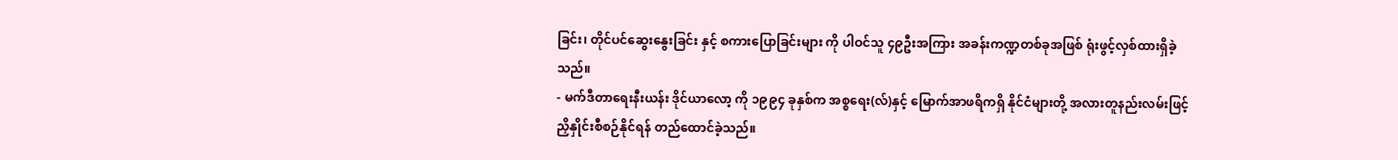ခြင်း၊ တိုင်ပင်ဆွေးနွေးခြင်း နှင့် စကားပြောခြင်းများ ကို ပါဝင်သူ ၄၉ဦးအကြား အခန်းကဏ္ဍတစ်ခုအဖြစ် ရုံးဖွင့်လှစ်ထားရှိခဲ့သည်။
- မက်ဒီတာရေးနီးယန်း ဒိုင်ယာလော့ ကို ၁၉၉၄ ခုနှစ်က အစ္စရေး(လ်)နှင့် မြောက်အာဖရိကရှိ နိုင်ငံများတို့ အလားတူနည်းလမ်းဖြင့် ညှိနှိုင်းစီစဉ်နိုင်ရန် တည်ထောင်ခဲ့သည်။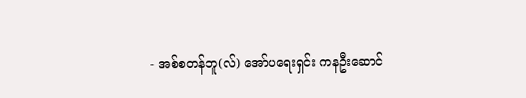- အစ်စတန်ဘူ(လ်) အော်ပရေးရှင်း ကနဦးဆောင်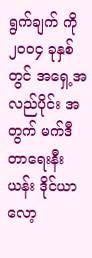ရွက်ချက် ကို ၂၀၀၄ ခုနှစ်တွင် အရှေ့အလည်ပိုင်း အတွက် မက်ဒီတာရေးနီးယန်း ဒိုင်ယာလော့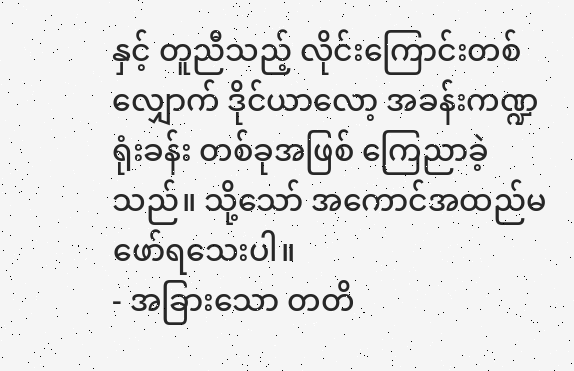နှင့် တူညီသည့် လိုင်းကြောင်းတစ်လျှောက် ဒိုင်ယာလော့ အခန်းကဏ္ဍရုံးခန်း တစ်ခုအဖြစ် ကြေညာခဲ့သည်။ သို့သော် အကောင်အထည်မဖော်ရသေးပါ။
- အခြားသော တတိ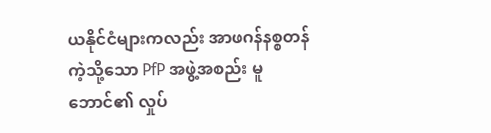ယနိုင်ငံများကလည်း အာဖဂန်နစ္စတန် ကဲ့သို့သော PfP အဖွဲ့အစည်း မူဘောင်၏ လှုပ်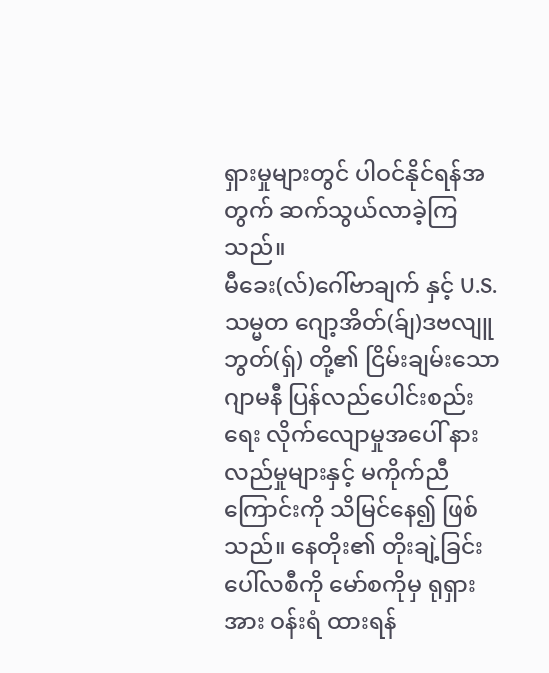ရှားမှုများတွင် ပါဝင်နိုင်ရန်အတွက် ဆက်သွယ်လာခဲ့ကြသည်။
မီခေး(လ်)ဂေါ်ဗာချက် နှင့် U.S. သမ္မတ ဂျော့အိတ်(ခ်ျ)ဒဗလျူဘွတ်(ရှ်) တို့၏ ငြိမ်းချမ်းသော ဂျာမနီ ပြန်လည်ပေါင်းစည်းရေး လိုက်လျောမှုအပေါ် နားလည်မှုများနှင့် မကိုက်ညီကြောင်းကို သိမြင်နေ၍ ဖြစ်သည်။ နေတိုး၏ တိုးချဲ့ခြင်း ပေါ်လစီကို မော်စကိုမှ ရုရှား အား ဝန်းရံ ထားရန်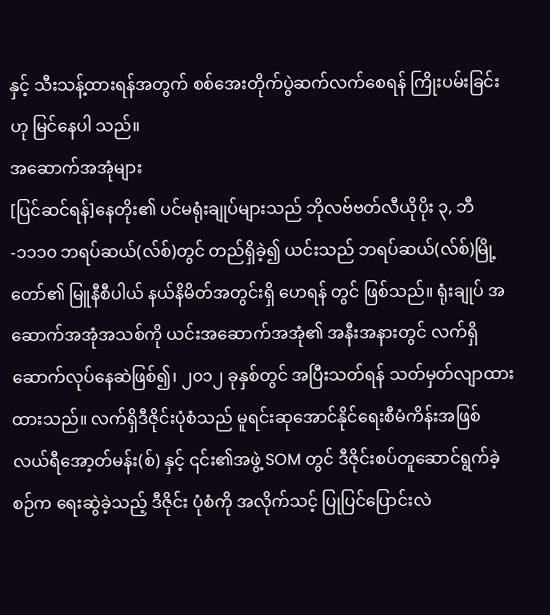နှင့် သီးသန့်ထားရန်အတွက် စစ်အေးတိုက်ပွဲဆက်လက်စေရန် ကြိုးပမ်းခြင်းဟု မြင်နေပါ သည်။
အဆောက်အအုံများ
[ပြင်ဆင်ရန်]နေတိုး၏ ပင်မရုံးချုပ်များသည် ဘိုလဗ်ဗတ်လီယိုပိုး ၃, ဘီ-၁၁၁၀ ဘရပ်ဆယ်(လ်စ်)တွင် တည်ရှိခဲ့၍ ယင်းသည် ဘရပ်ဆယ်(လ်စ်)မြို့တော်၏ မြူနီစီပါယ် နယ်နိမိတ်အတွင်းရှိ ဟေရန် တွင် ဖြစ်သည်။ ရုံးချုပ် အဆောက်အအုံအသစ်ကို ယင်းအဆောက်အအုံ၏ အနီးအနားတွင် လက်ရှိဆောက်လုပ်နေဆဲဖြစ်၍၊ ၂၀၁၂ ခုနှစ်တွင် အပြီးသတ်ရန် သတ်မှတ်လျာထား ထားသည်။ လက်ရှိဒီဇိုင်းပုံစံသည် မူရင်းဆုအောင်နိုင်ရေးစီမံကိန်းအဖြစ် လယ်ရီအော့တ်မန်း(စ်) နှင့် ၎င်း၏အဖွဲ့ SOM တွင် ဒီဇိုင်းစပ်တူဆောင်ရွက်ခဲ့စဉ်က ရေးဆွဲခဲ့သည့် ဒီဇိုင်း ပုံစံကို အလိုက်သင့် ပြုပြင်ပြောင်းလဲ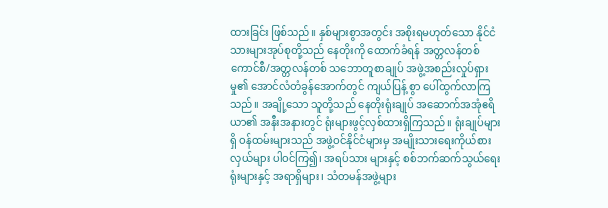ထားခြင်း ဖြစ်သည်။ နှစ်များစွာအတွင်း အစိုးရမဟုတ်သော နိုင်ငံသားများအုပ်စုတို့သည် နေတိုးကို ထောက်ခံရန် အတ္တလန်တစ် ကောင်စီ/အတ္တလန်တစ် သဘောတူစာချုပ် အဖွဲ့အစည်းလှုပ်ရှားမှု၏ အောင်လံတံခွန်အောက်တွင် ကျယ်ပြန့် စွာ ပေါ်ထွက်လာကြသည်။ အချို့သော သူတို့သည် နေတိုးရုံးချုပ် အဆောက်အအုံဧရိယာ၏ အနီးအနားတွင် ရုံးများဖွင့်လှစ်ထားရှိကြသည်။ ရုံးချုပ်များရှိ ဝန်ထမ်းများသည် အဖွဲ့ဝင်နိုင်ငံများမှ အမျိုးသားရေးကိုယ်စားလှယ်များ ပါဝင်ကြ၍၊ အရပ်သား များနှင့် စစ်ဘက်ဆက်သွယ်ရေးရုံးများနှင့် အရာရှိများ၊ သံတမန်အဖွဲ့များ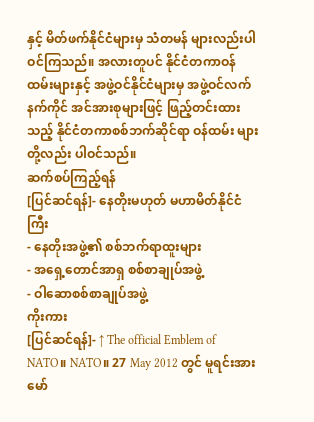နှင့် မိတ်ဖက်နိုင်ငံများမှ သံတမန် များလည်းပါဝင်ကြသည်။ အလားတူပင် နိုင်ငံတကာဝန်ထမ်းများနှင့် အဖွဲ့ဝင်နိုင်ငံများမှ အဖွဲ့ဝင်လက်နက်ကိုင် အင်အားစုများဖြင့် ဖြည့်တင်းထားသည့် နိုင်ငံတကာစစ်ဘက်ဆိုင်ရာ ဝန်ထမ်း များတို့လည်း ပါဝင်သည်။
ဆက်စပ်ကြည့်ရန်
[ပြင်ဆင်ရန်]- နေတိုးမဟုတ် မဟာမိတ်နိုင်ငံကြီး
- နေတိုးအဖွဲ့၏ စစ်ဘက်ရာထူးများ
- အရှေ့တောင်အာရှ စစ်စာချုပ်အဖွဲ့
- ဝါဆောစစ်စာချုပ်အဖွဲ့
ကိုးကား
[ပြင်ဆင်ရန်]- ↑ The official Emblem of NATO။ NATO။ 27 May 2012 တွင် မူရင်းအား မော်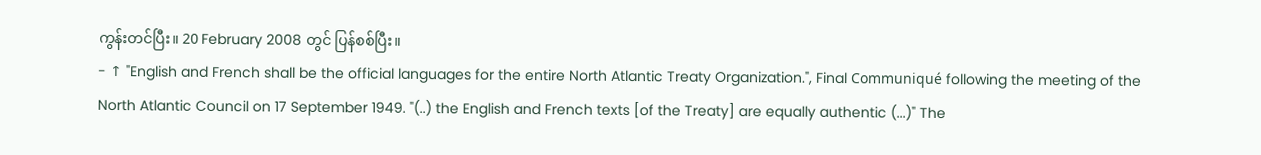ကွန်းတင်ပြီး။ 20 February 2008 တွင် ပြန်စစ်ပြီး။
- ↑ "English and French shall be the official languages for the entire North Atlantic Treaty Organization.", Final Communiqué following the meeting of the North Atlantic Council on 17 September 1949. "(..) the English and French texts [of the Treaty] are equally authentic (...)" The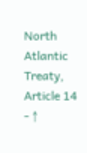North Atlantic Treaty, Article 14
- ↑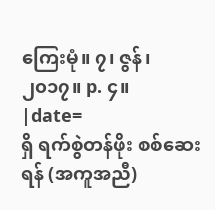ကြေးမုံ။ ၇၊ ဇွန်၊ ၂၀၁၇။ p. ၄။
|date=
ရှိ ရက်စွဲတန်ဖိုး စစ်ဆေးရန် (အကူအညီ)